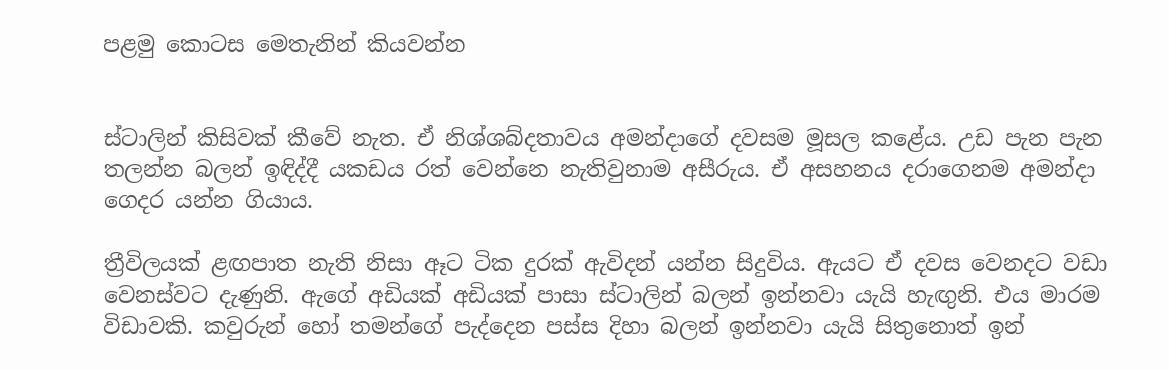පළමු කොටස මෙතැනින් කියවන්න


ස්ටාලින් කිසිවක් කීවේ නැත. ඒ නිශ්ශබ්දතාවය අමන්දාගේ දවසම මූසල කළේය. උඩ පැන පැන තලන්න බලන් ඉඳිද්දී යකඩය රත් වෙන්නෙ නැතිවුනාම අසීරුය. ඒ අසහනය දරාගෙනම අමන්දා ගෙදර යන්න ගියාය.

ත්‍රීවිලයක් ළඟපාත නැති නිසා ඈට ටික දුරක් ඇවිදන් යන්න සිදුවිය. ඇයට ඒ දවස වෙනදට වඩා වෙනස්වට දැණුනි. ඇගේ අඩියක් අඩියක් පාසා ස්ටාලින් බලන් ඉන්නවා යැයි හැඟුනි. එය මාරම විඩාවකි. කවුරුන් හෝ තමන්ගේ පැද්දෙන පස්ස දිහා බලන් ඉන්නවා යැයි සිතුනොත් ඉන්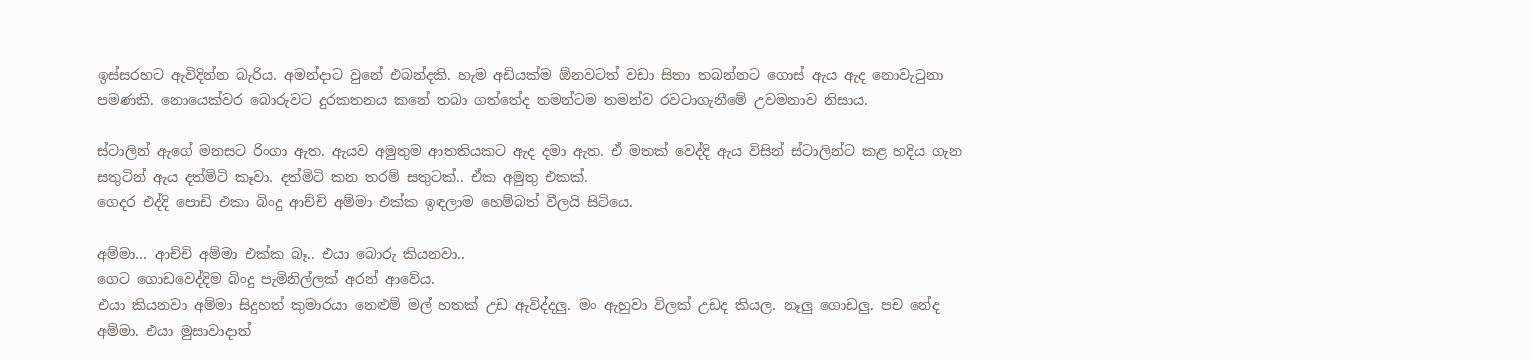ඉස්සරහට ඇවිදින්න බැරිය. අමන්දාට වුනේ එබන්දකි. හැම අඩියක්ම ඕනවටත් වඩා සිතා තබන්නට ගොස් ඇය ඇද නොවැටුනා පමණකි. නොයෙක්වර බොරුවට දුරකතනය කනේ තබා ගත්තේද තමන්ටම තමන්ව රවටාගැනීමේ උවමනාව නිසාය.

ස්ටාලින් ඇගේ මනසට රිංගා ඇත. ඇයව අමුතුම ආතතියකට ඇද දමා ඇත. ඒ මතක් වෙද්දි ඇය විසින් ස්ටාලින්ට කළ හදිය ගැන සතුටින් ඇය දත්මිටි කෑවා. දත්මිටි කන තරම් සතුටක්.. ඒක අමුතු එකක්.
ගෙදර එද්දි පොඩි එකා බිංදු ආච්චි අම්මා එක්ක ඉඳලාම හෙම්බත් වීලයි සිටියෙ.

අම්මා… ආච්චි අම්මා එක්ක බෑ.. එයා බොරු කියනවා..
ගෙට ගොඩවෙද්දිම බිංදු පැමිනිල්ලක් අරන් ආවේය.
එයා කියනවා අම්මා සිදුහත් කුමාරයා නෙළුම් මල් හතක් උඩ ඇවිද්දලු. මං ඇහුවා විලක් උඩද කියල. නෑලු ගොඩලු. පච නේද අම්මා. එයා මුසාවාදාත්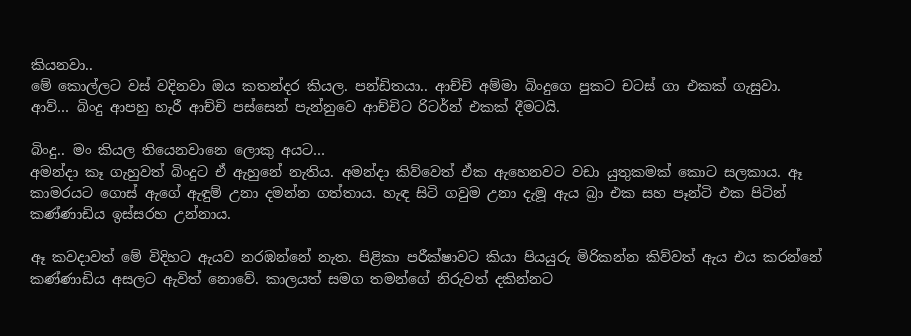කියනවා..
මේ කොල්ලට වස් වදිනවා ඔය කතන්දර කියල. පන්ඩිතයා.. ආච්චි අම්මා බිංදුගෙ පුකට චටස් ගා එකක් ගැසුවා.
ආව්… බිංදු ආපහු හැරී ආච්චි පස්සෙන් පැන්නුවෙ ආච්චිට රිටර්න් එකක් දීමටයි.

බිංදු.. මං කියල තියෙනවානෙ ලොකු අයට…
අමන්දා කෑ ගැහුවත් බිංදුට ඒ ඇහුනේ නැතිය. අමන්දා කිව්වෙත් ඒක ඇහෙනවට වඩා යුතුකමක් කොට සලකාය. ඈ කාමරයට ගොස් ඇගේ ඇඳුම් උනා දමන්න ගත්තාය. හැඳ සිටි ගවුම උනා දැමූ ඇය බ්‍රා එක සහ පෑන්ටි එක පිටින් කණ්ණාඩිය ඉස්සරහ උන්නාය.

ඈ කවදාවත් මේ විදිහට ඇයව නරඹන්නේ නැත. පිළිකා පරීක්ෂාවට කියා පියයුරු මිරිකන්න කිව්වත් ඇය එය කරන්නේ කණ්ණාඩිය අසලට ඇවිත් නොවේ. කාලයත් සමග තමන්ගේ නිරුවත් දකින්නට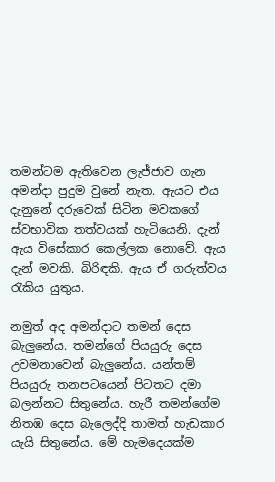තමන්ටම ඇතිවෙන ලැජ්ජාව ගැන අමන්දා පුදුම වුනේ නැත. ඇයට එය දැනුනේ දරුවෙක් සිටින මවකගේ ස්වභාවික තත්වයක් හැටියෙනි. දැන් ඇය විසේකාර කෙල්ලක නොවේ. ඇය දැන් මවකි. බිරිඳකි. ඇය ඒ ගරුත්වය රැකිය යුතුය.

නමුත් අද අමන්දාට තමන් දෙස බැලුනේය. තමන්ගේ පියයුරු දෙස උවමනාවෙන් බැලුනේය. යන්තම් පියයුරු තනපටයෙන් පිටතට දමා බලන්නට සිතුනේය. හැරී තමන්ගේම නිතඹ දෙස බැලෙද්දි තාමත් හැඩකාර යැයි සිතුනේය. මේ හැමදෙයක්ම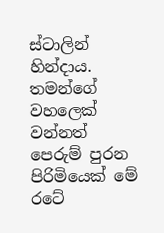ස්ටාලින් හින්දාය. තමන්ගේ වහලෙක් වන්නත් පෙරුම් පුරන පිරිමියෙක් මේ රටේ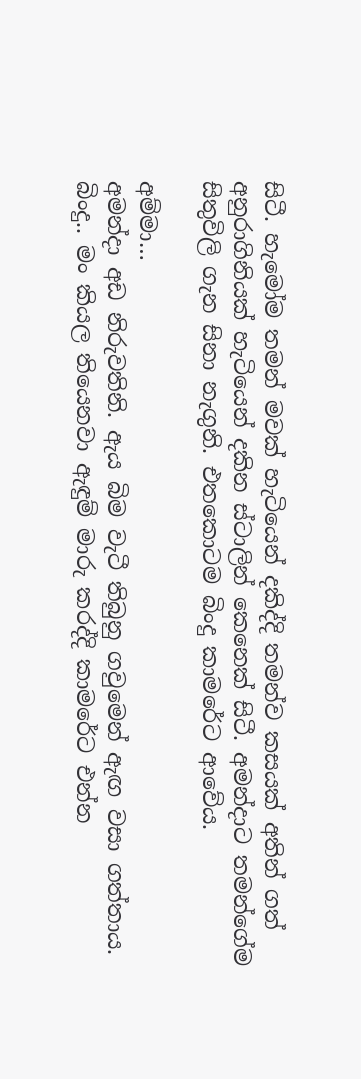සිටී. හැමෝම තමන් මවක් හැටියෙන් දකිද්දි තමන්ව කසයක් අතින් ගත් අනුරාගිනියක් හැටියෙන් දකින ස්ටාලින් කෙනෙක් සිටී. අමන්දාට තමන්ගේම සිතුවිලි ගැන සිනා නැගුනි. එතකොටම බිංදු කාමරේට ආවේය.

අම්මා…
අමන්දා අඩ නිරුවතිනි. ඇය බිම වැටී තිබුනු ගවුමෙන් ඇඟ වසා ගත්තාය.
බිංදු.. මං කියල තියෙනවා ඇඳුම් මාරු කරද්දි කාමරේට එන්න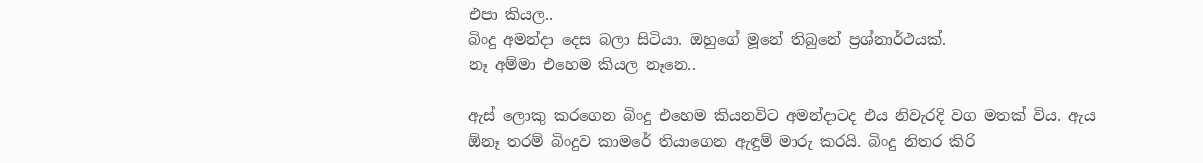එපා කියල..
බිංදු අමන්දා දෙස බලා සිටියා. ඔහුගේ මූනේ තිබුනේ ප්‍රශ්නාර්ථයක්.
නෑ අම්මා එහෙම කියල නෑනෙ..

ඇස් ලොකු කරගෙන බිංදු එහෙම කියනවිට අමන්දාටද එය නිවැරදි වග මතක් විය. ඇය ඕනෑ තරම් බිංදුව කාමරේ තියාගෙන ඇඳුම් මාරු කරයි. බිංදු නිතර කිරි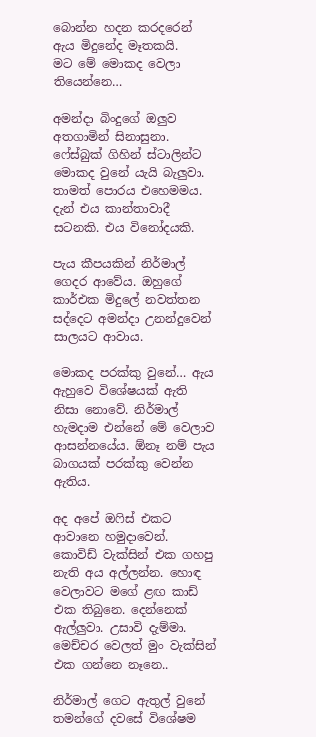බොන්න හදන කරදරෙන් ඇය මිදුනේද මෑතකයි.
මට මේ මොකද වෙලා තියෙන්නෙ…

අමන්දා බිංදුගේ ඔලුව අතගාමින් සිනාසුනා. ෆේස්බුක් ගිහින් ස්ටාලින්ට මොකද වුනේ යැයි බැලුවා. තාමත් පොරය එහෙමමය. දැන් එය කාන්තාවාදී සටනකි. එය විනෝදයකි.

පැය කීපයකින් නිර්මාල් ගෙදර ආවේය. ඔහුගේ කාර්එක මිදුලේ නවත්තන සද්දෙට අමන්දා උනන්දුවෙන් සාලයට ආවාය.

මොකද පරක්කු වුනේ… ඇය ඇහුවෙ විශේෂයක් ඇති නිසා නොවේ. නිර්මාල් හැමදාම එන්නේ මේ වෙලාව ආසන්නයේය. ඕනෑ නම් පැය බාගයක් පරක්කු වෙන්න ඇතිය.

අද අපේ ඔෆිස් එකට ආවානෙ හමුදාවෙන්. කොවිඩ් වැක්සින් එක ගහපු නැති අය අල්ලන්න. හොඳ වෙලාවට මගේ ළඟ කාඩ් එක තිබුනෙ. දෙන්නෙක් ඇල්ලුවා. උසාවි දැම්මා. මෙච්චර වෙලත් මුං වැක්සින් එක ගන්නෙ නෑනෙ..

නිර්මාල් ගෙට ඇතුල් වුනේ තමන්ගේ දවසේ විශේෂම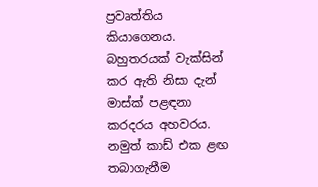ප්‍රවෘත්තිය කියාගෙනය. බහුතරයක් වැක්සින් කර ඇති නිසා දැන් මාස්ක් පළඳනා කරදරය අහවරය. නමුත් කාඩ් එක ළඟ තබාගැනීම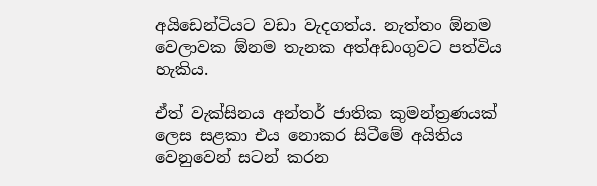අයිඩෙන්ටියට වඩා වැදගත්ය. නැත්තං ඕනම වෙලාවක ඕනම තැනක අත්අඩංගුවට පත්විය හැකිය.

ඒත් වැක්සිනය අන්තර් ජාතික කුමන්ත්‍රණයක් ලෙස සළකා එය නොකර සිටීමේ අයිතිය වෙනුවෙන් සටන් කරන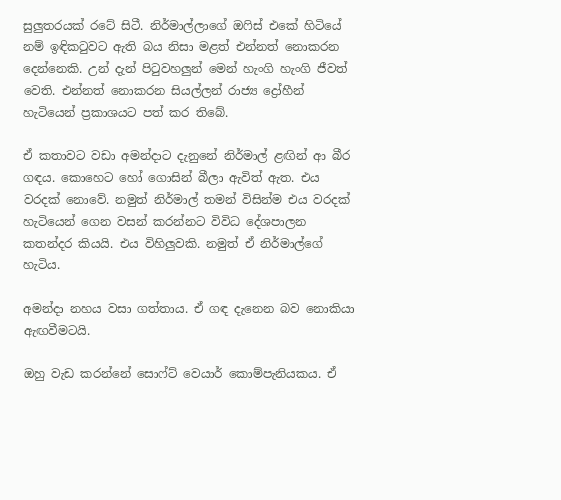සුලුතරයක් රටේ සිටී. නිර්මාල්ලාගේ ඔෆිස් එකේ හිටියේ නම් ඉඳිකටුවට ඇති බය නිසා මළත් එන්නත් නොකරන දෙන්නෙකි. උන් දැන් පිටුවහලුන් මෙන් හැංගි හැංගි ජීවත් වෙති. එන්නත් නොකරන සියල්ලන් රාජ්‍ය ද්‍රෝහීන් හැටියෙන් ප්‍රකාශයට පත් කර තිබේ.

ඒ කතාවට වඩා අමන්දාට දැනුනේ නිර්මාල් ළඟින් ආ බීර ගඳය. කොහෙට හෝ ගොසින් බීලා ඇවිත් ඇත. එය වරදක් නොවේ. නමුත් නිර්මාල් තමන් විසින්ම එය වරදක් හැටියෙන් ගෙන වසන් කරන්නට විවිධ දේශපාලන කතන්දර කියයි. එය විහිලුවකි. නමුත් ඒ නිර්මාල්ගේ හැටිය.

අමන්දා නහය වසා ගත්තාය. ඒ ගඳ දැනෙන බව නොකියා ඇඟවීමටයි.

ඔහු වැඩ කරන්නේ සොෆ්ට් වෙයාර් කොම්පැනියකය. ඒ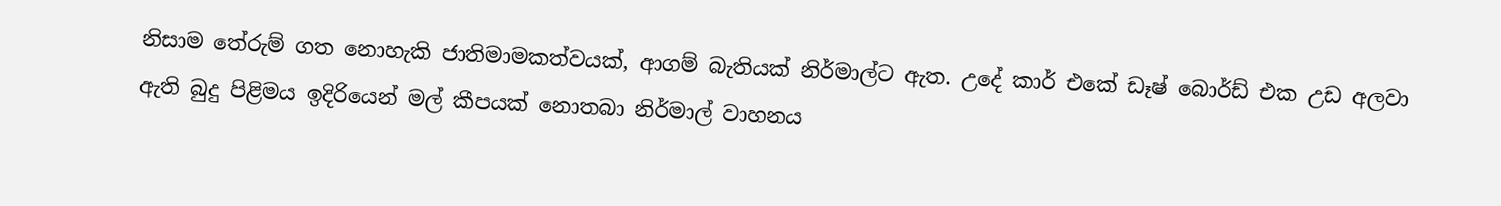නිසාම තේරුම් ගත නොහැකි ජාතිමාමකත්වයක්, ආගම් බැතියක් නිර්මාල්ට ඇත. උදේ කාර් එකේ ඩෑෂ් බොර්ඩ් එක උඩ අලවා ඇති බුදු පිළිමය ඉදිරියෙන් මල් කීපයක් නොතබා නිර්මාල් වාහනය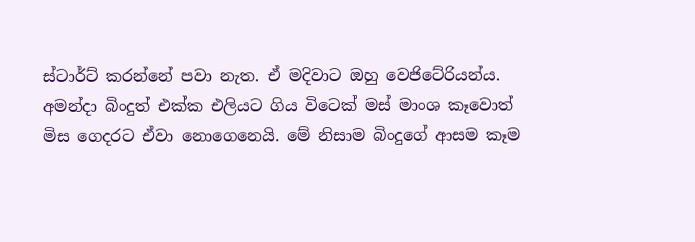ස්ටාර්ට් කරන්නේ පවා නැත. ඒ මදිවාට ඔහු වෙජිටේරියන්ය. අමන්දා බිංදුත් එක්ක එලියට ගිය විටෙක් මස් මාංශ කෑවොත් මිස ගෙදරට ඒවා නොගෙනෙයි. මේ නිසාම බිංදුගේ ආසම කෑම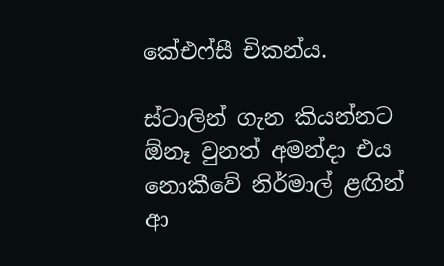කේඑෆ්සී චිකන්ය.

ස්ටාලින් ගැන කියන්නට ඕනෑ වුනත් අමන්දා එය නොකීවේ නිර්මාල් ළඟින් ආ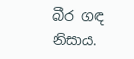බීර ගඳ නිසාය.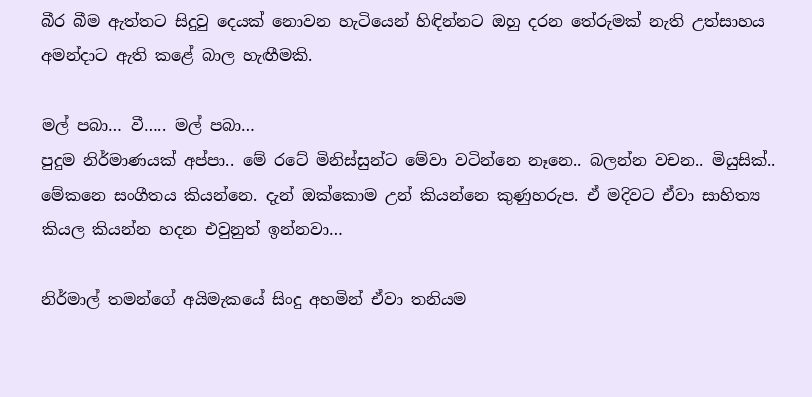බීර බීම ඇත්තට සිදුවු දෙයක් නොවන හැටියෙන් හිඳින්නට ඔහු දරන තේරුමක් නැති උත්සාහය අමන්දාට ඇති කළේ බාල හැඟීමකි.

මල් පබා… වී….. මල් පබා…
පුදුම නිර්මාණයක් අප්පා.. මේ රටේ මිනිස්සුන්ට මේවා වටින්නෙ නෑනෙ.. බලන්න වචන.. මියුසික්.. මේකනෙ සංගීතය කියන්නෙ. දැන් ඔක්කොම උන් කියන්නෙ කුණුහරුප. ඒ මදිවට ඒවා සාහිත්‍ය කියල කියන්න හදන එවුනුත් ඉන්නවා…

නිර්මාල් තමන්ගේ අයිමැකයේ සිංදු අහමින් ඒවා තනියම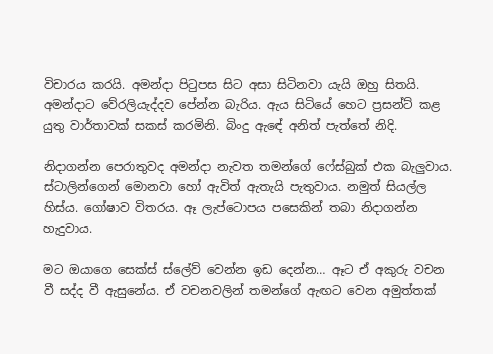විචාරය කරයි. අමන්දා පිටුපස සිට අසා සිටිනවා යැයි ඔහු සිතයි. අමන්දාට වේරලියැද්දව පේන්න බැරිය. ඇය සිටියේ හෙට ප්‍රසන්ට් කළ යුතු වාර්තාවක් සකස් කරමිනි. බිංදු ඇඳේ අනිත් පැත්තේ නිදි.

නිදාගන්න පෙරාතුවද අමන්දා නැවත තමන්ගේ ෆේස්බුක් එක බැලුවාය. ස්ටාලින්ගෙන් මොනවා හෝ ඇවිත් ඇතැයි පැතුවාය. නමුත් සියල්ල හිස්ය. ගෝෂාව විතරය. ඈ ලැප්ටොපය පසෙකින් තබා නිදාගන්න හැදුවාය.

මට ඔයාගෙ සෙක්ස් ස්ලේව් වෙන්න ඉඩ දෙන්න… ඈට ඒ අකුරු වචන වී සද්ද වී ඇසුනේය. ඒ වචනවලින් තමන්ගේ ඇඟට වෙන අමුත්තක්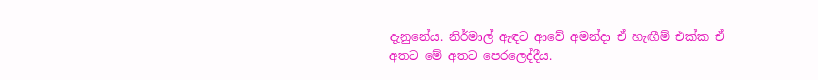දැනුනේය. නිර්මාල් ඇඳට ආවේ අමන්දා ඒ හැඟීම් එක්ක ඒ අතට මේ අතට පෙරලෙද්දීය.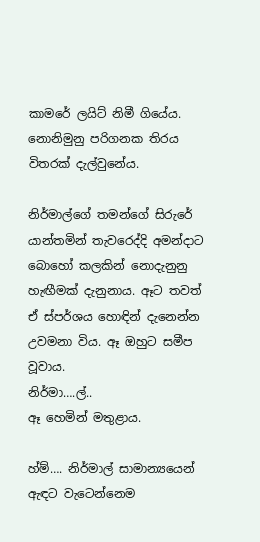කාමරේ ලයිට් නිමී ගියේය. නොනිමුනු පරිගනක තිරය විතරක් දැල්වුනේය.

නිර්මාල්ගේ තමන්ගේ සිරුරේ යාන්තමින් තැවරෙද්දි අමන්දාට බොහෝ කලකින් නොදැනුනු හැඟීමක් දැනුනාය. ඈට තවත් ඒ ස්පර්ශය හොඳින් දැනෙන්න උවමනා විය. ඈ ඔහුට සමීප වූවාය.
නිර්මා….ල්..
ඈ හෙමින් මතුළාය.

හ්ම්…. නිර්මාල් සාමාන්‍යයෙන් ඇඳට වැටෙන්නෙම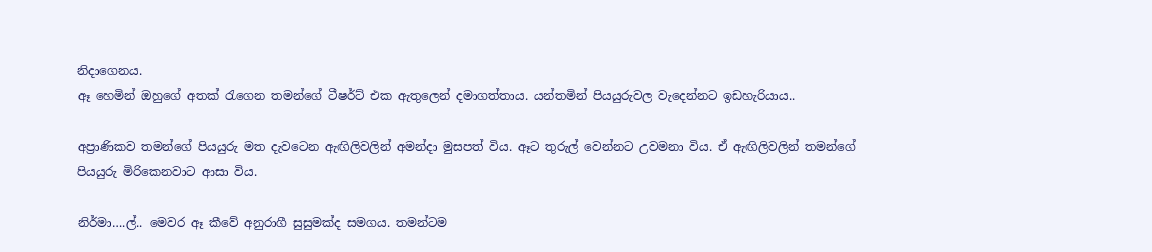නිදාගෙනය.
ඈ හෙමින් ඔහුගේ අතක් රැගෙන තමන්ගේ ටීෂර්ට් එක ඇතුලෙන් දමාගත්තාය. යන්තමින් පියයුරුවල වැදෙන්නට ඉඩහැරියාය..

අප්‍රාණිකව තමන්ගේ පියයුරු මත දැවටෙන ඇඟිලිවලින් අමන්දා මුසපත් විය. ඈට තුරුල් වෙන්නට උවමනා විය. ඒ ඇඟිලිවලින් තමන්ගේ පියයුරු මිරිකෙනවාට ආසා විය.

නිර්මා….ල්.. මෙවර ඈ කීවේ අනුරාගී සුසුමක්ද සමගය. තමන්ටම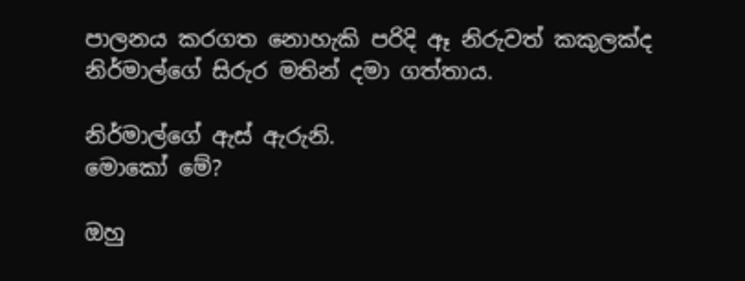පාලනය කරගත නොහැකි පරිදි ඈ නිරුවත් කකුලක්ද නිර්මාල්ගේ සිරුර මතින් දමා ගත්තාය.

නිර්මාල්ගේ ඇස් ඇරුනි.
මොකෝ මේ?

ඔහු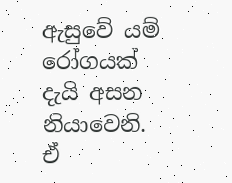ඇසුවේ යම් රෝගයක් දැයි අසන නියාවෙනි. ඒ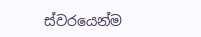ස්වරයෙන්ම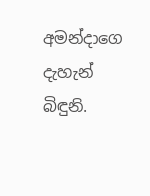අමන්දාගෙ දැහැන් බිඳුනි.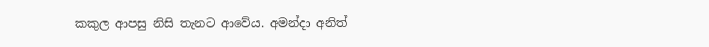කකුල ආපසු නිසි තැනට ආවේය. අමන්දා අනිත්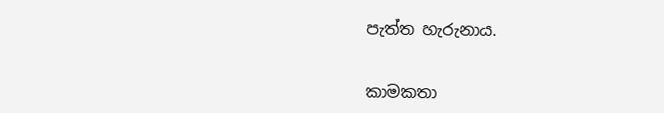පැත්ත හැරුනාය.


කාමකතා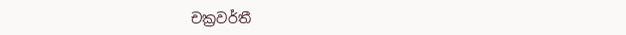චක්‍රවර්තී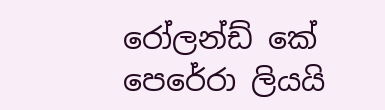රෝලන්ඩ් කේ පෙරේරා ලියයි